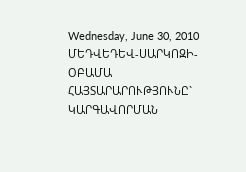Wednesday, June 30, 2010
ՄԵԴՎԵԴԵՎ-ՍԱՐԿՈԶԻ-ՕԲԱՄԱ ՀԱՅՏԱՐԱՐՈՒԹՅՈՒՆԸ` ԿԱՐԳԱՎՈՐՄԱՆ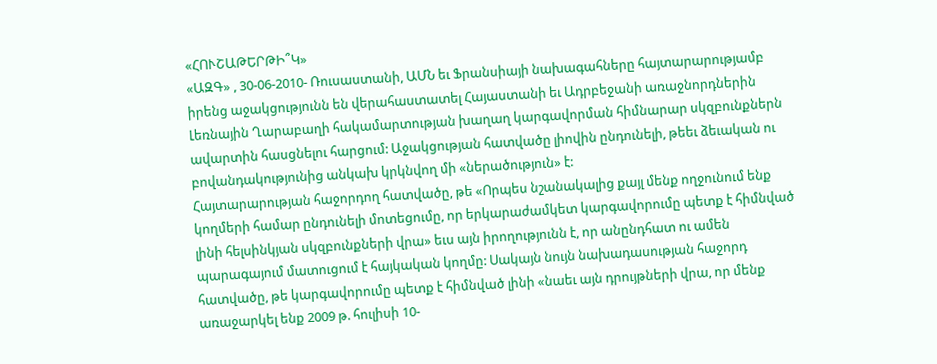«ՀՈՒՇԱԹԵՐԹԻ՞Կ»
«ԱԶԳ» , 30-06-2010- Ռուսաստանի, ԱՄՆ եւ Ֆրանսիայի նախագահները հայտարարությամբ իրենց աջակցությունն են վերահաստատել Հայաստանի եւ Ադրբեջանի առաջնորդներին Լեռնային Ղարաբաղի հակամարտության խաղաղ կարգավորման հիմնարար սկզբունքներն ավարտին հասցնելու հարցում: Աջակցության հատվածը լիովին ընդունելի, թեեւ ձեւական ու բովանդակությունից անկախ կրկնվող մի «ներածություն» է:
Հայտարարության հաջորդող հատվածը, թե «Որպես նշանակալից քայլ մենք ողջունում ենք կողմերի համար ընդունելի մոտեցումը, որ երկարաժամկետ կարգավորումը պետք է հիմնված լինի հելսինկյան սկզբունքների վրա» եւս այն իրողությունն է, որ անընդհատ ու ամեն պարագայում մատուցում է հայկական կողմը: Սակայն նույն նախադասության հաջորդ հատվածը, թե կարգավորումը պետք է հիմնված լինի «նաեւ այն դրույթների վրա, որ մենք առաջարկել ենք 2009 թ. հուլիսի 10-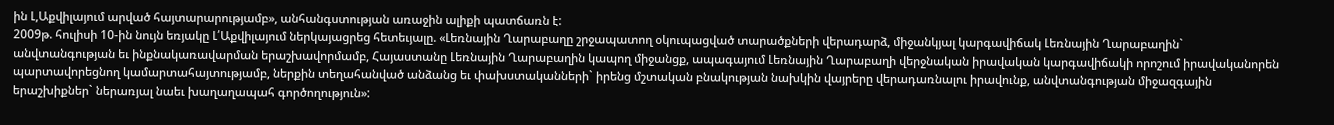ին Լ,Աքվիլայում արված հայտարարությամբ», անհանգստության առաջին ալիքի պատճառն է:
2009թ. հուլիսի 10-ին նույն եռյակը Լ՛Աքվիլայում ներկայացրեց հետեւյալը. «Լեռնային Ղարաբաղը շրջապատող օկուպացված տարածքների վերադարձ, միջանկյալ կարգավիճակ Լեռնային Ղարաբաղին` անվտանգության եւ ինքնակառավարման երաշխավորմամբ, Հայաստանը Լեռնային Ղարաբաղին կապող միջանցք, ապագայում Լեռնային Ղարաբաղի վերջնական իրավական կարգավիճակի որոշում իրավականորեն պարտավորեցնող կամարտահայտությամբ, ներքին տեղահանված անձանց եւ փախստականների` իրենց մշտական բնակության նախկին վայրերը վերադառնալու իրավունք, անվտանգության միջազգային երաշխիքներ` ներառյալ նաեւ խաղաղապահ գործողություն»: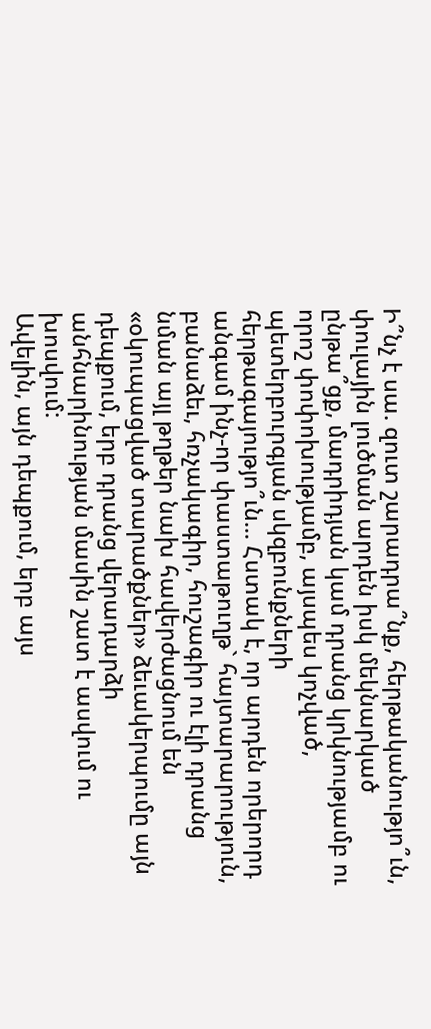Ի՞նչ է սա. զուտ շարադրա՞նք, հերթականությո՞ւն, փուլային լուծման արդեն իսկ մեկնարկած ընթա՞ցք, մադրիդյան կամ դրանց կրկնությամբ ու որոշ փոփոխությամբ, այսպես կոչված, պետերբուրգյան սկզբունքների հերթագայությո՞ւն... Հստակ է, որ արդեն որերորդ անգամ ինչ-որ փաստաթուղթ` հայտարարություն, բանաձեւ, հռչակագիր, հուշագիր ու էլի դրանց նման այլ թղթեր նախ հավերժացնում են «օկուպացված տարածքներ» ձեւակերպումը այն դեպքում, երբ դրանց վերադարձի անհնարինության մասին շատ է ասվում ու խոսվում:
Ավելին, այն դեպքում, երբ այս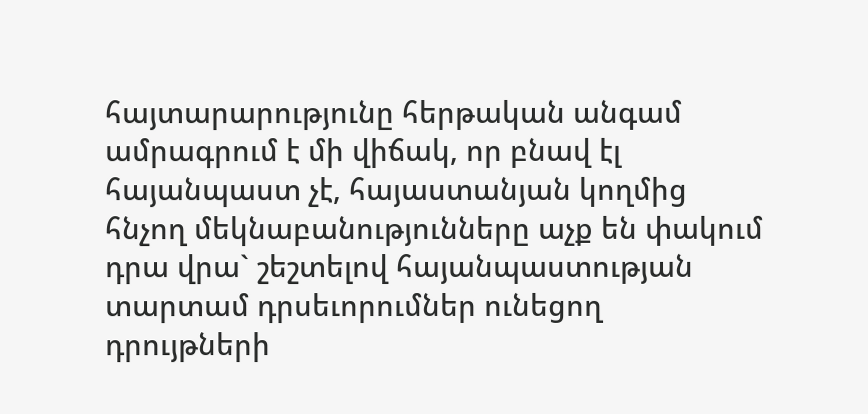հայտարարությունը հերթական անգամ ամրագրում է մի վիճակ, որ բնավ էլ հայանպաստ չէ, հայաստանյան կողմից հնչող մեկնաբանությունները աչք են փակում դրա վրա` շեշտելով հայանպաստության տարտամ դրսեւորումներ ունեցող դրույթների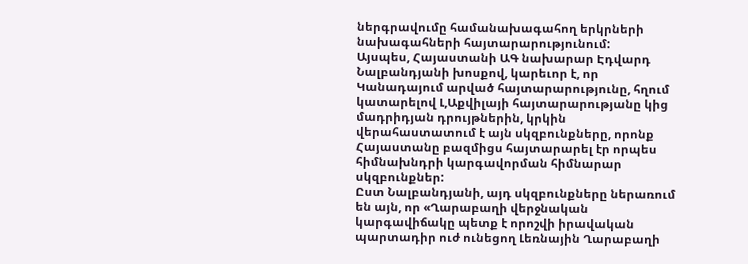ներգրավումը համանախագահող երկրների նախագահների հայտարարությունում:
Այսպես, Հայաստանի ԱԳ նախարար Էդվարդ Նալբանդյանի խոսքով, կարեւոր է, որ Կանադայում արված հայտարարությունը, հղում կատարելով Լ,Աքվիլայի հայտարարությանը կից մադրիդյան դրույթներին, կրկին վերահաստատում է այն սկզբունքները, որոնք Հայաստանը բազմիցս հայտարարել էր որպես հիմնախնդրի կարգավորման հիմնարար սկզբունքներ:
Ըստ Նալբանդյանի, այդ սկզբունքները ներառում են այն, որ «Ղարաբաղի վերջնական կարգավիճակը պետք է որոշվի իրավական պարտադիր ուժ ունեցող Լեռնային Ղարաբաղի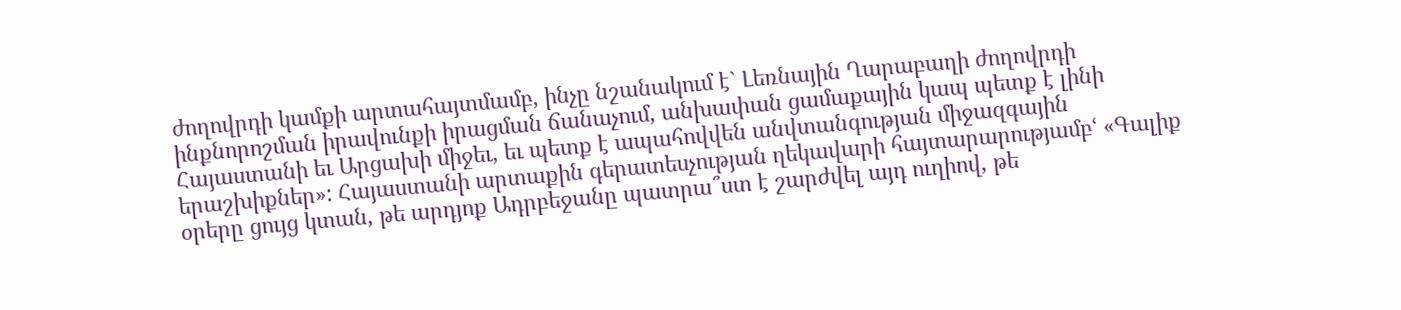ժողովրդի կամքի արտահայտմամբ, ինչը նշանակում է` Լեռնային Ղարաբաղի ժողովրդի ինքնորոշման իրավունքի իրացման ճանաչում, անխափան ցամաքային կապ պետք է լինի Հայաստանի եւ Արցախի միջեւ, եւ պետք է ապահովվեն անվտանգության միջազգային երաշխիքներ»: Հայաստանի արտաքին գերատեսչության ղեկավարի հայտարարությամբՙ «Գալիք օրերը ցույց կտան, թե արդյոք Ադրբեջանը պատրա՞ստ է շարժվել այդ ուղիով, թե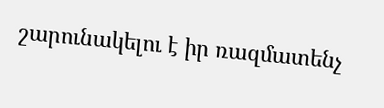շարունակելու է իր ռազմատենչ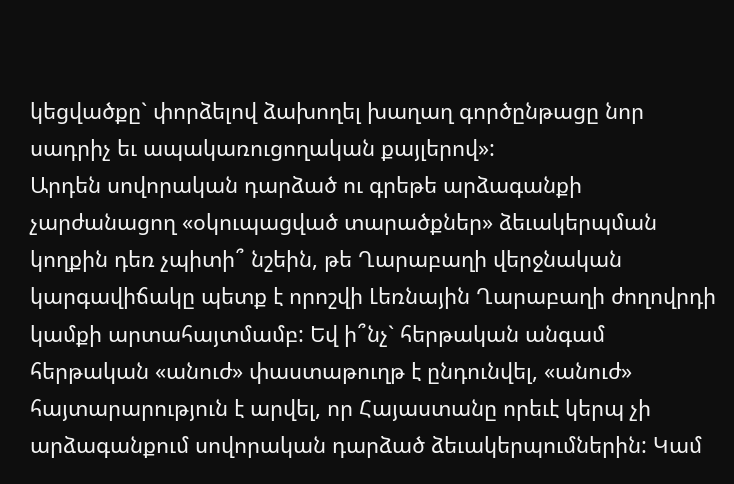կեցվածքը` փորձելով ձախողել խաղաղ գործընթացը նոր սադրիչ եւ ապակառուցողական քայլերով»:
Արդեն սովորական դարձած ու գրեթե արձագանքի չարժանացող «օկուպացված տարածքներ» ձեւակերպման կողքին դեռ չպիտի՞ նշեին, թե Ղարաբաղի վերջնական կարգավիճակը պետք է որոշվի Լեռնային Ղարաբաղի ժողովրդի կամքի արտահայտմամբ: Եվ ի՞նչ` հերթական անգամ հերթական «անուժ» փաստաթուղթ է ընդունվել, «անուժ» հայտարարություն է արվել, որ Հայաստանը որեւէ կերպ չի արձագանքում սովորական դարձած ձեւակերպումներին: Կամ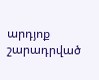արդյոք շարադրված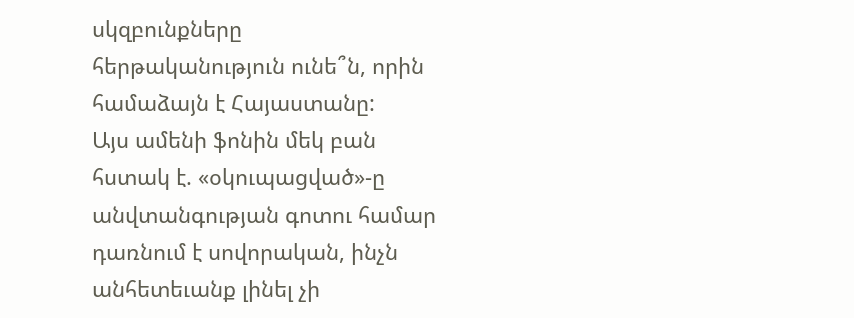սկզբունքները հերթականություն ունե՞ն, որին համաձայն է Հայաստանը:
Այս ամենի ֆոնին մեկ բան հստակ է. «օկուպացված»-ը անվտանգության գոտու համար դառնում է սովորական, ինչն անհետեւանք լինել չի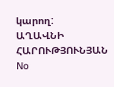կարող:
ԱՂԱՎՆԻ ՀԱՐՈՒԹՅՈՒՆՅԱՆ
No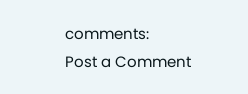comments:
Post a Comment